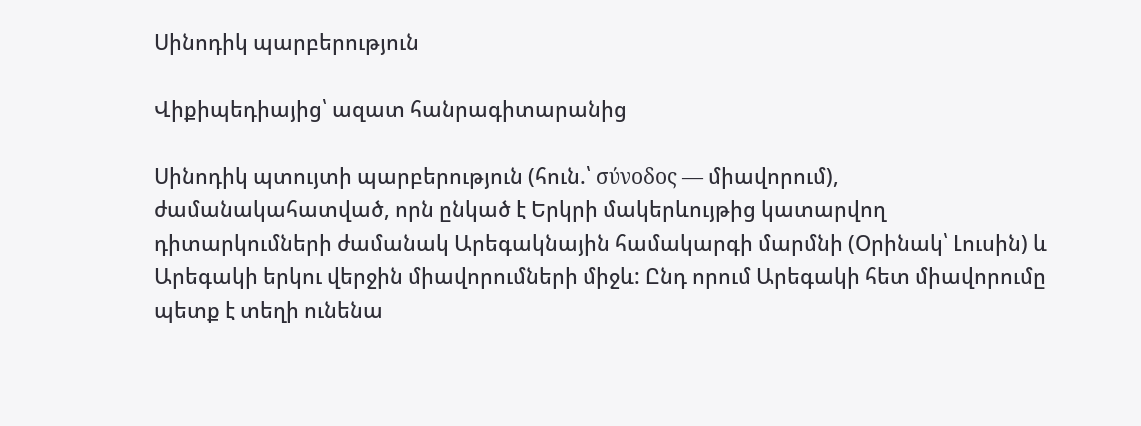Սինոդիկ պարբերություն

Վիքիպեդիայից՝ ազատ հանրագիտարանից

Սինոդիկ պտույտի պարբերություն (հուն.՝ σύνοδος — միավորում), ժամանակահատված, որն ընկած է Երկրի մակերևույթից կատարվող դիտարկումների ժամանակ Արեգակնային համակարգի մարմնի (Օրինակ՝ Լուսին) և Արեգակի երկու վերջին միավորումների միջև: Ընդ որում Արեգակի հետ միավորումը պետք է տեղի ունենա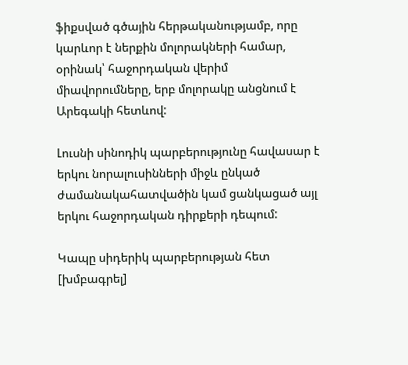ֆիքսված գծային հերթականությամբ, որը կարևոր է ներքին մոլորակների համար, օրինակ՝ հաջորդական վերիմ միավորումները, երբ մոլորակը անցնում է Արեգակի հետևով:

Լուսնի սինոդիկ պարբերությունը հավասար է երկու նորալուսինների միջև ընկած ժամանակահատվածին կամ ցանկացած այլ երկու հաջորդական դիրքերի դեպում:

Կապը սիդերիկ պարբերության հետ [խմբագրել]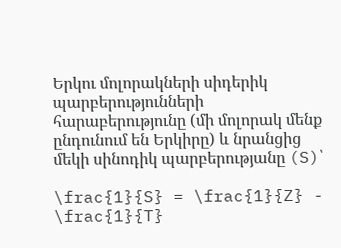Երկու մոլորակների սիդերիկ պարբերությունների հարաբերությունը (մի մոլորակ մենք ընդունում են Երկիրը) և նրանցից մեկի սինոդիկ պարբերությանը (S)՝

\frac{1}{S} = \frac{1}{Z} - \frac{1}{T}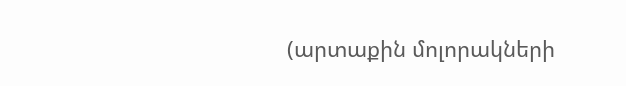(արտաքին մոլորակների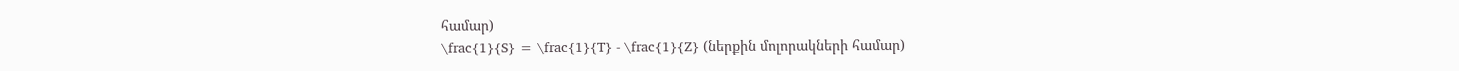համար)
\frac{1}{S} = \frac{1}{T} - \frac{1}{Z} (ներքին մոլորակների համար)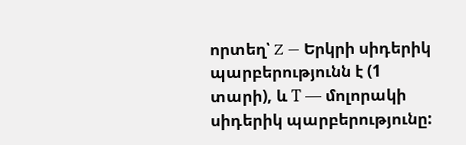որտեղ՝ Z — Երկրի սիդերիկ պարբերությունն է (1 տարի), և Т — մոլորակի սիդերիկ պարբերությունը: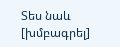Տես նաև [խմբագրել]